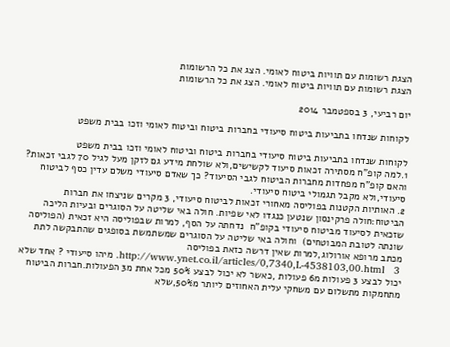הצגת רשומות עם תוויות ביטוח לאומי. הצג את כל הרשומות
הצגת רשומות עם תוויות ביטוח לאומי. הצג את כל הרשומות

יום רביעי, 3 בספטמבר 2014

לקוחות שנדחו בתביעות ביטוח סיעודי בחברות ביטוח וביטוח לאומי וזכו בבית משפט

לקוחות שנדחו בתביעות ביטוח סיעודי בחברות ביטוח וביטוח לאומי וזכו בבית משפט
1.למה קופ"ח מסתירה זכאות סיעוד לקשישים,ולא שולחת מידע גם לזקן מעל לגיל 70 לגבי זכאות? והאם קופ"ח מפחדות מחברות הביטוח לגבי הסיעוד? כך שאדם סיעודי משלם עדין כסף לביטוח סיעודי,ולא מקבל תגמולי ביטוח סיעודי.
2. האותיות הקטנות בפוליסה מאחורי זכאות לביטוח סיעודי, 3 מקרים שניצחו את חברות הביטוח:חולה פרקינסון שנטען כנגדו לאי שפיות. חולה באי שליטה על הסוגרים ובעיות הליכה שזכאית לסיעוד מביטוח סיעודי בקופ"ח  נדחתה על הסף, למרות שבפוליסה היא זכאית (הפוליסה שונתה לטובת המבוטחים)  וחולה באי שליטה על הסוגרים שמשתמשת בסופגים שהתבקשה לתת מכתב מרופא אורולוג,למרות שאין דרשה כזאת בפוליסה
 http://www.ynet.co.il/articles/0,7340,L-4538103,00.html   3. מיהו סיעודי ? אחד שלא יכול לבצע 3 פעולות מ6 פעולות ,כאשר לא יכול לבצע 50% מכל אחת מ3 הפעולות.חברות הביטוח מתחמקות מתשלום עם משחקי עלית האחוזים ליותר מ50%,שלא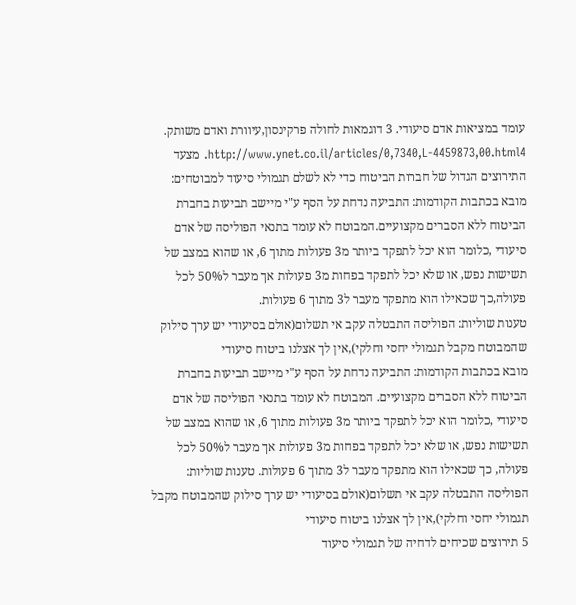עומד במציאות אדם סיעודי. 3 דוגמאות לחולה פרקינסון,עיוורת ואדם משותק.
http://www.ynet.co.il/articles/0,7340,L-4459873,00.html4. מצעד התירוצים הגדול של חברות הביטוח כדי לא לשלם תגמולי סיעוד למבוטחים:
מובא בכתבות הקודמות: התביעה נדחת על הסף ע"י מיישב תביעות בחברת הביטוח ללא הסברים מקצועיים.המבוטח לא עומד בתנאי הפוליסה של אדם סיעודי ,כלומר הוא יכל לתפקד ביותר מ3 פעולות מתוך 6, או שהוא במצב של תשישות נפש, או שלא יכל לתפקד בפחות מ3 פעולות אך מעבר ל50% לכל פעולה,כך שכאילו הוא מתפקד מעבר ל3 מתוך 6 פעולות.
טענות שוליות: הפוליסה התבטלה עקב אי תשלום(אולם בסיעודי יש ערך סילוק שהמבוטח מקבל תגמולי יחסי וחלקי),אין לך אצלנו ביטוח סיעודי
מובא בכתבות הקודמות: התביעה נדחת על הסף ע"י מיישב תביעות בחברת הביטוח ללא הסברים מקצועיים. המבוטח לא עומד בתנאי הפוליסה של אדם סיעודי ,כלומר הוא יכל לתפקד ביותר מ3 פעולות מתוך 6, או שהוא במצב של תשישות נפש, או שלא יכל לתפקד בפחות מ3 פעולות אך מעבר ל50% לכל פעולה, כך שכאילו הוא מתפקד מעבר ל3 מתוך 6 פעולות. טענות שוליות: הפוליסה התבטלה עקב אי תשלום(אולם בסיעודי יש ערך סילוק שהמבוטח מקבל תגמולי יחסי וחלקי),אין לך אצלנו ביטוח סיעודי
5 תירוצים שכיחים לדחיה של תגמולי סיעוד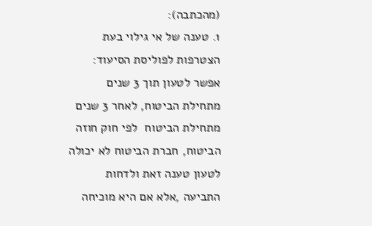(מהכתבה):                                            1. טענה של אי גילוי בעת הצטרפות לפוליסת הסיעוד: אפשר לטעון תוך 3 שנים מתחילת הביטוח, לאחר 3 שנים מתחילת הביטוח  לפי חוק חוזה הביטוח, חברת הביטוח לא יכולה לטעון טענה זאת ולדחות התביעה ,אלא אם היא מוכיחה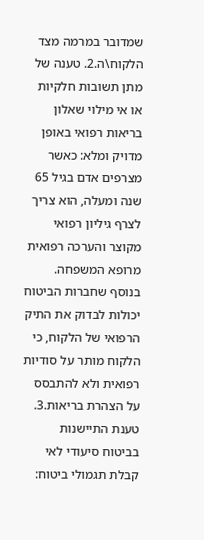שמדובר במרמה מצד הלקוח\ה.2. טענה של מתן תשובות חלקיות או אי מילוי שאלון בריאות רפואי באופן מדויק ומלא: כאשר מצרפים אדם בגיל 65 שנה ומעלה, הוא צריך לצרף גיליון רפואי מקוצר והערכה רפואית מרופא המשפחה. בנוסף שחברות הביטוח יכולות לבדוק את התיק הרפואי של הלקוח, כי הלקוח מותר על סודיות רפואית ולא להתבסס על הצהרת בריאות.3. טענת התיישנות בביטוח סיעודי לאי קבלת תגמולי ביטוח: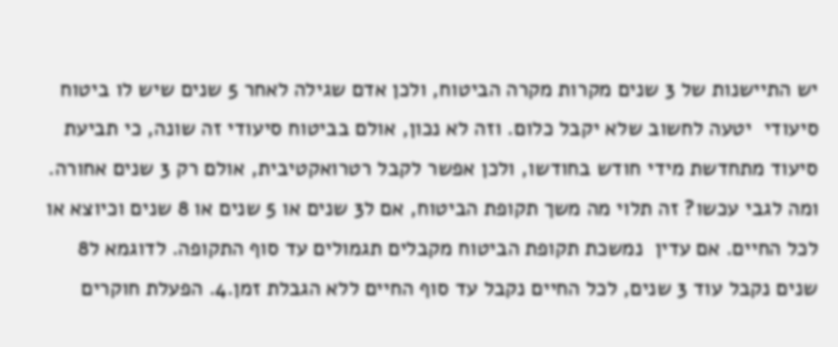יש התיישנות של 3 שנים מקרות מקרה הביטוח, ולכן אדם שגילה לאחר 5 שנים שיש לו ביטוח סיעודי  יטעה לחשוב שלא יקבל כלום. וזה לא נכון, אולם בביטוח סיעודי זה שונה, כי תביעת סיעוד מתחדשת מידי חודש בחודשו, ולכן אפשר לקבל רטרואקטיבית, אולם רק 3 שנים אחורה. ומה לגבי עכשו? זה תלוי מה משך תקופת הביטוח, אם ל3 שנים או 5 שנים או 8 שנים וכיוצא או לכל החיים. אם עדין  נמשכת תקופת הביטוח מקבלים תגמולים עד סוף התקופה. לדוגמא ל8 שנים נקבל עוד 3 שנים, לכל החיים נקבל עד סוף החיים ללא הגבלת זמן.4. הפעלת חוקרים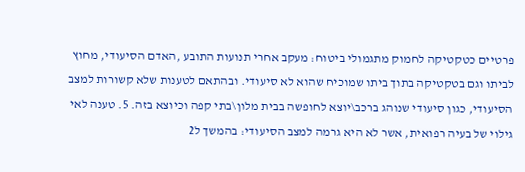פרטיים כטקטיקה לחמוק מתגמולי ביטוח: מעקב אחרי תנועות התובע ,האדם הסיעודי, מחוץ לביתו וגם בטקטיקה בתוך ביתו שמוכיח שהוא לא סיעודי. ובהתאם לטענות שלא קשורות למצב הסיעודי, כגון סיעודי שנוהג ברכב\יוצא לחופשה בבית מלון\בתי קפה וכיוצא בזה. 5. טענה לאי גילוי של בעיה רפואית, אשר לא היא גרמה למצב הסיעודי: בהמשך ל2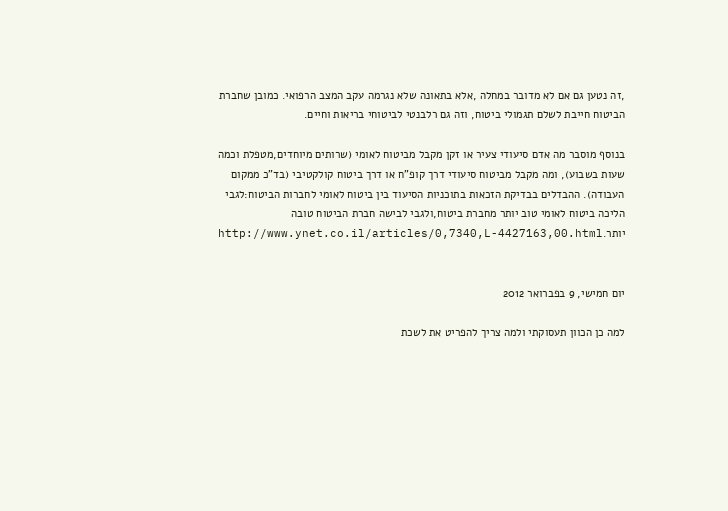,זה נטען גם אם לא מדובר במחלה ,אלא בתאונה שלא נגרמה עקב המצב הרפואי. כמובן שחברת הביטוח חייבת לשלם תגמולי ביטוח, וזה גם רלבנטי לביטוחי בריאות וחיים.

בנוסף מוסבר מה אדם סיעודי צעיר או זקן מקבל מביטוח לאומי (שרותים מיוחדים,מטפלת וכמה שעות בשבוע), ומה מקבל מביטוח סיעודי דרך קופ"ח או דרך ביטוח קולקטיבי (בד"כ ממקום העבודה). ההבדלים בבדיקת הזכאות בתוכניות הסיעוד בין ביטוח לאומי לחברות הביטוח:לגבי הליכה ביטוח לאומי טוב יותר מחברת ביטוח,ולגבי לבישה חברת הביטוח טובה יותר.http://www.ynet.co.il/articles/0,7340,L-4427163,00.html


יום חמישי, 9 בפברואר 2012

למה כן הכוון תעסוקתי ולמה צריך להפריט את לשכת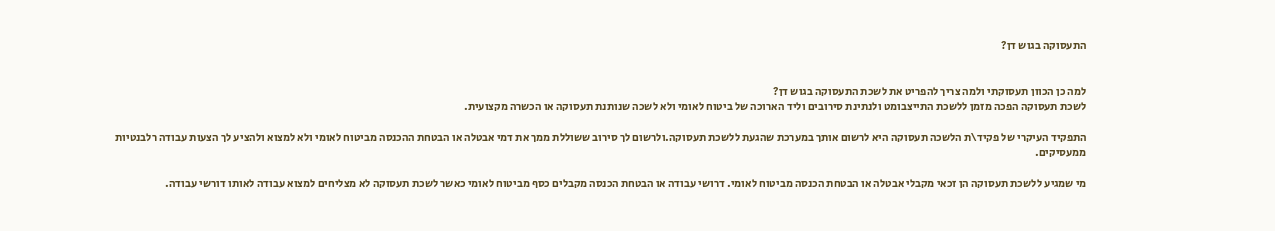התעסוקה בגוש דן?


למה כן הכוון תעסוקתי ולמה צריך להפריט את לשכת התעסוקה בגוש דן?
לשכת תעסוקה הפכה מזמן ללשכת התייצבומט ולנתינת סירובים וליד הארוכה של ביטוח לאומי ולא לשכה שנותנת תעסוקה או הכשרה מקצועית.

התפקיד העיקרי של פקיד\ת הלשכה תעסוקה היא לרשום אותך במערכת שהגעת ללשכת תעסוקה.ולרשום לך סירוב ששוללת ממך את דמי אבטלה או הבטחת ההכנסה מביטוח לאומי ולא למצוא ולהציע לך הצעות עבודה רלבנטיות ממעסיקים.

מי שמגיע ללשכת תעסוקה הן זכאי מקבלי אבטלה או הבטחת הכנסה מביטוח לאומי. דרושי עבודה או הבטחת הכנסה מקבלים כסף מביטוח לאומי כאשר לשכת תעסוקה לא מצליחים למצוא עבודה לאותו דורשי עבודה.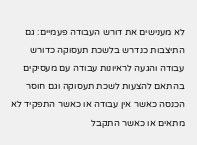לא מענישים את דורש העבודה פעמיים: גם התיצבות כנדרש בלשכת תעסוקה כדורש עבודה והגעה לראיונות עבודה עם מעסיקים בהתאם להצעות לשכת תעסוקה וגם חוסר הכנסה כאשר אין עבודה או כאשר התפקיד לא מתאים או כאשר התקבל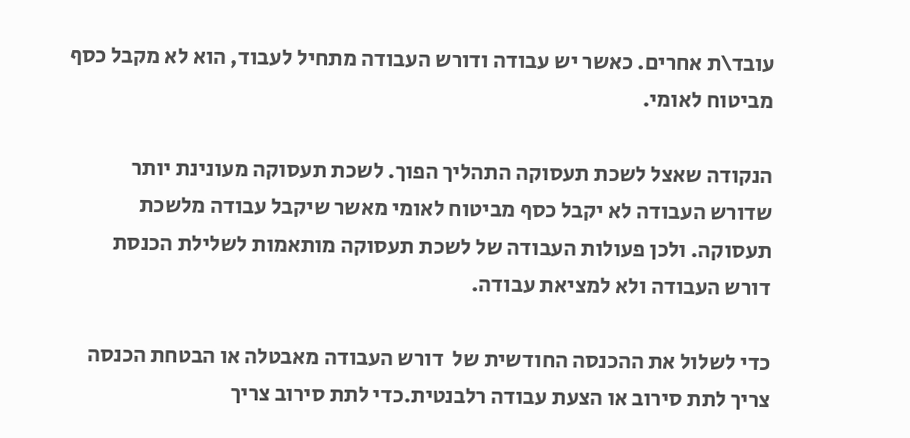עובד\ת אחרים. כאשר יש עבודה ודורש העבודה מתחיל לעבוד, הוא לא מקבל כסף
מביטוח לאומי.

הנקודה שאצל לשכת תעסוקה התהליך הפוך. לשכת תעסוקה מעונינת יותר שדורש העבודה לא יקבל כסף מביטוח לאומי מאשר שיקבל עבודה מלשכת תעסוקה. ולכן פעולות העבודה של לשכת תעסוקה מותאמות לשלילת הכנסת דורש העבודה ולא למציאת עבודה.

כדי לשלול את ההכנסה החודשית של  דורש העבודה מאבטלה או הבטחת הכנסה צריך לתת סירוב או הצעת עבודה רלבנטית.כדי לתת סירוב צריך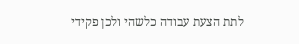לתת הצעת עבודה כלשהי ולכן פקידי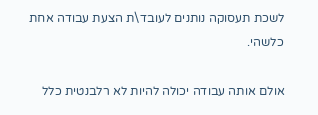לשכת תעסוקה נותנים לעובד\ת הצעת עבודה אחת כלשהי.

אולם אותה עבודה יכולה להיות לא רלבנטית כלל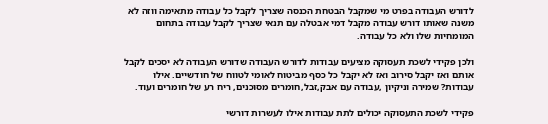לדורש העבודה בפרט מי שמקבל הבטחת הכנסה שצריך לקבל כל עבודה מתאימה ווזה לא משנה שאותו דורש עבודה מקבל דמי אבטלה עם תנאי שצריך לקבל עבודה בתחום המומחיות שלו ולא כל עבודה.

ולכן פקידי לשכת תעסוקה מציעים עבודות לדורש העבודה שדורש העבודה לא יסכים לקבל אותם ואז יקבל סירוב ואז לא יקבל כל כסף מביטוח לאומי לטווח של חודשיים. אילו עבודות? שמירה וניקיון ,עבודה עם אבק,זבל,חומרים מסוכנים, ריח רע של חומרים ועוד.

פקידי לשכת התעסוקה יכולים לתת עבודות אילו לעשרות דורשי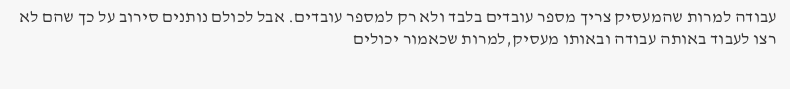עבודה למרות שהמעסיק צריך מספר עובדים בלבד ולא רק למספר עובדים. אבל לכולם נותנים סירוב על כך שהם לא רצו לעבוד באותה עבודה ובאותו מעסיק,למרות שכאמור יכולים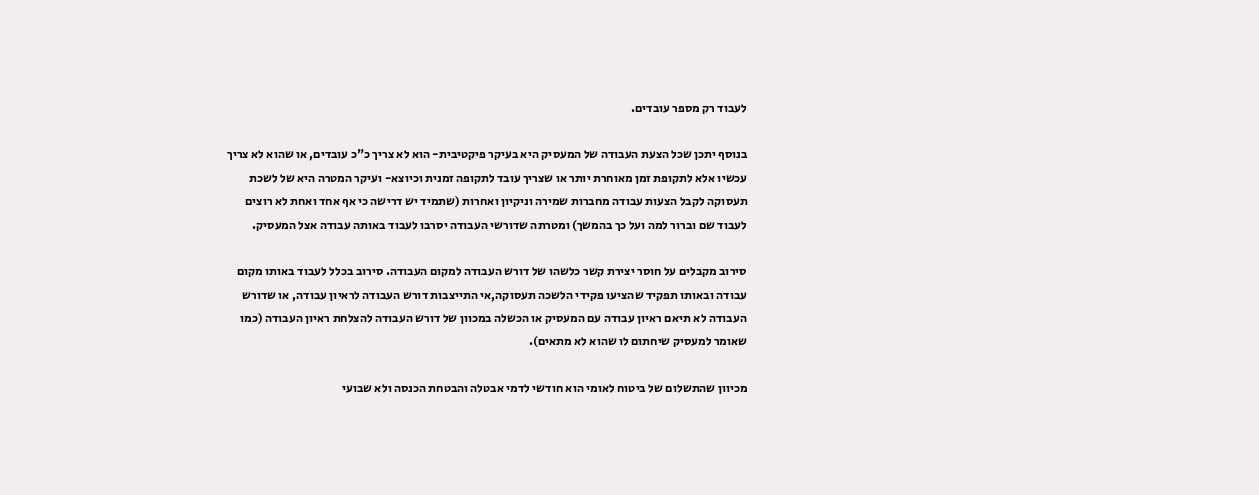לעבוד רק מספר עובדים.

בנוסף יתכן שכל הצעת העבודה של המעסיק היא בעיקר פיקטיבית- הוא לא צריך כ"כ עובדים, או שהוא לא צריך עכשיו אלא לתקופת זמן מאוחרת יותר או שצריך עובד לתקופה זמנית וכיוצא- ועיקר המטרה היא של לשכת תעסוקה לקבל הצעות עבודה מחברות שמירה וניקיון ואחרות (שתמיד יש דרישה כי אף אחד ואחת לא רוצים לעבוד שם וברור למה ועל כך בהמשך) ומטרתה שדורשי העבודה יסרבו לעבוד באותה עבודה אצל המעסיק.

סירוב מקבלים על חוסר יצירת קשר כלשהו של דורש העבודה למקום העבודה. סירוב בכלל לעבוד באותו מקום עבודה ובאותו תפקיד שהציעו פקידי הלשכה תעסוקה,אי התייצבות דורש העבודה לראיון עבודה, או שדורש העבודה לא תיאם ראיון עבודה עם המעסיק או הכשלה במכוון של דורש העבודה להצלחת ראיון העבודה (כמו שאומר למעסיק שיחתום לו שהוא לא מתאים).

מכיוון שהתשלום של ביטוח לאומי הוא חודשי לדמי אבטלה והבטחת הכנסה ולא שבועי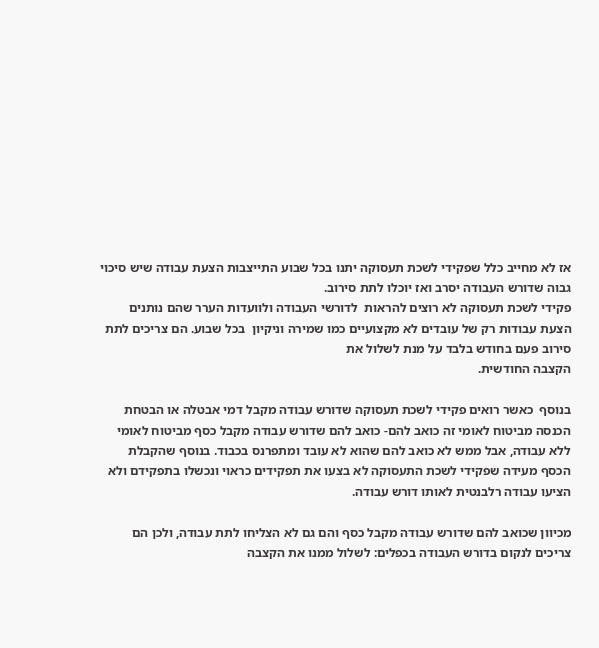אז לא מחייב כלל שפקידי לשכת תעסוקה יתנו בכל שבוע התייצבות הצעת עבודה שיש סיכוי גבוה שדורש העבודה יסרב ואז יוכלו לתת סירוב.
פקידי לשכת תעסוקה לא רוצים להראות  לדורשי העבודה ולוועדות הערר שהם נותנים הצעת עבודות רק של עובדים לא מקצועיים כמו שמירה וניקיון  בכל שבוע. הם צריכים לתת סירוב פעם בחודש בלבד על מנת לשלול את
הקצבה החודשית.

בנוסף  כאשר רואים פקידי לשכת תעסוקה שדורש עבודה מקבל דמי אבטלה או הבטחת הכנסה מביטוח לאומי זה כואב להם- כואב להם שדורש עבודה מקבל כסף מביטוח לאומי ללא עבודה, אבל ממש לא כואב להם שהוא לא עובד ומתפרנס בכבוד. בנוסף שהקבלת הכסף מעידה שפקידי לשכת התעסוקה לא בצעו את תפקידים כראוי ונכשלו בתפקידם ולא הציעו עבודה רלבנטית לאותו דורש עבודה.

מכיוון שכואב להם שדורש עבודה מקבל כסף והם גם לא הצליחו לתת עבודה, ולכן הם צריכים לנקום בדורש העבודה בכפלים: לשלול ממנו את הקצבה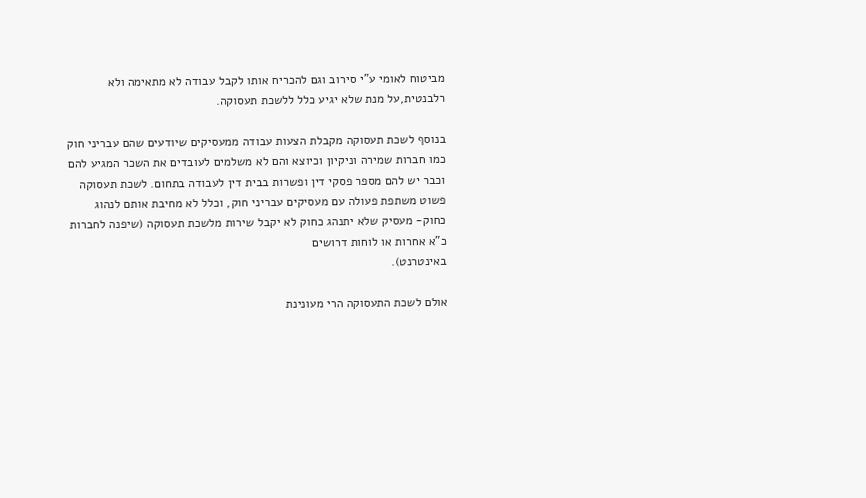מביטוח לאומי ע"י סירוב וגם להכריח אותו לקבל עבודה לא מתאימה ולא רלבנטית,על מנת שלא יגיע כלל ללשכת תעסוקה.

בנוסף לשכת תעסוקה מקבלת הצעות עבודה ממעסיקים שיודעים שהם עבריני חוק כמו חברות שמירה וניקיון וכיוצא והם לא משלמים לעובדים את השכר המגיע להם וכבר יש להם מספר פסקי דין ופשרות בבית דין לעבודה בתחום. לשכת תעסוקה פשוט משתפת פעולה עם מעסיקים עבריני חוק, וכלל לא מחיבת אותם לנהוג כחוק- מעסיק שלא יתנהג כחוק לא יקבל שירות מלשכת תעסוקה (שיפנה לחברות כ"א אחרות או לוחות דרושים
באינטרנט).

אולם לשכת התעסוקה הרי מעונינת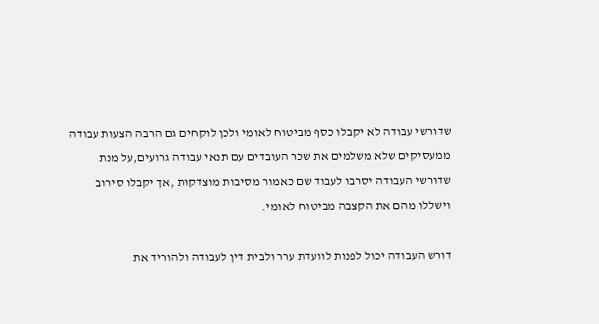שדורשי עבודה לא יקבלו כסף מביטוח לאומי ולכן לוקחים גם הרבה הצעות עבודה ממעסיקים שלא משלמים את שכר העובדים עם תנאי עבודה גרועים,על מנת שדורשי העבודה יסרבו לעבוד שם כאמור מסיבות מוצדקות ,אך יקבלו סירוב וישללו מהם את הקצבה מביטוח לאומי.

דורש העבודה יכול לפנות לוועדת ערר ולבית דין לעבודה ולהוריד את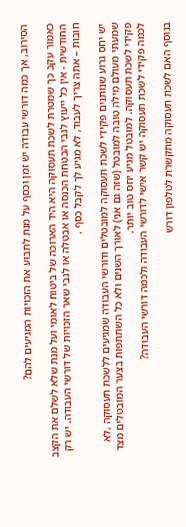הסירוב, אך כמה דורשי עבודה יש זמן וכסף על מנת לתבוע את הזכויות המגיעים להם?

כאמור עקב כך שמטרת לשכת תעסוקה היא היד הארוכה של ביטוח לאומי ועל מנת שלא לשלם את הקצב החודשית - אין כל ייעוץ לגבי הבטחת הכנסה או אבטלה או לגבי שאר הזכויות של דורשי העבודה. יש רק חובות – אתה צריך לעבוד, לא מגיע לך לקבל כסף .

יש יחס גרוע שנותנים פקידי לשכת תעסוקה למובטלים ודורשי העבודה שמגיעים ללשכת תעסוקה ,לא שמעתי מעולם מילה טובה למובטל (שזה גם אני) לאורך השנים ולא כל השתתפות בצער המובטלים מצד פקידי לשכת תעסוקה. למובטל מגיע יחס טוב יותר.
לכמה פקידי לשכת תעסוקה יש קשר אישי לדורשי העבודה ולכמה דורשי העבודה?

בנוסף האם לשכת תעסוקה מתקשרת לטלפון דורש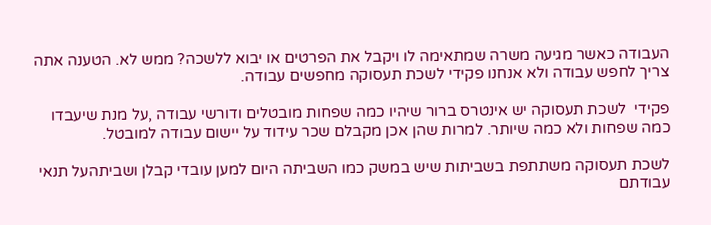העבודה כאשר מגיעה משרה שמתאימה לו ויקבל את הפרטים או יבוא ללשכה? ממש לא. הטענה אתה צריך לחפש עבודה ולא אנחנו פקידי לשכת תעסוקה מחפשים עבודה.

פקידי  לשכת תעסוקה יש אינטרס ברור שיהיו כמה שפחות מובטלים ודורשי עבודה ,על מנת שיעבדו כמה שפחות ולא כמה שיותר. למרות שהן אכן מקבלם שכר עידוד על יישום עבודה למובטל.

לשכת תעסוקה משתתפת בשביתות שיש במשק כמו השביתה היום למען עובדי קבלן ושביתהעל תנאי עבודתם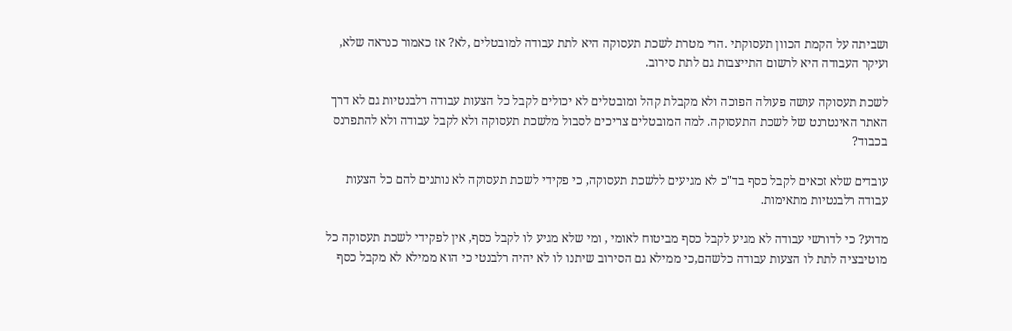ושביתה על הקמת הכוון תעסוקתי .הרי מטרת לשכת תעסוקה היא לתת עבודה למובטלים ,לא? אז כאמור כנראה שלא, ועיקר העבודה היא לרשום התייצבות גם לתת סירוב.

לשכת תעסוקה עושה פעולה הפוכה ולא מקבלת קהל ומובטלים לא יכולים לקבל כל הצעות עבודה רלבנטיות גם לא דרך האתר האינטרנט של לשכת התעסוקה. למה המובטלים צריכים לסבול מלשכת תעסוקה ולא לקבל עבודה ולא להתפרנס בכבוד?

עובדים שלא זכאים לקבל כסף בד"כ לא מגיעים ללשכת תעסוקה, כי פקידי לשכת תעסוקה לא נותנים להם כל הצעות עבודה רלבנטיות מתאימות.

מדוע? כי לדורשי עבודה לא מגיע לקבל כסף מביטוח לאומי , ומי שלא מגיע לו לקבל כסף, אין לפקידי לשכת תעסוקה כל מוטיבציה לתת לו הצעות עבודה כלשהם,כי ממילא גם הסירוב שיתנו לו לא יהיה רלבנטי כי הוא ממילא לא מקבל כסף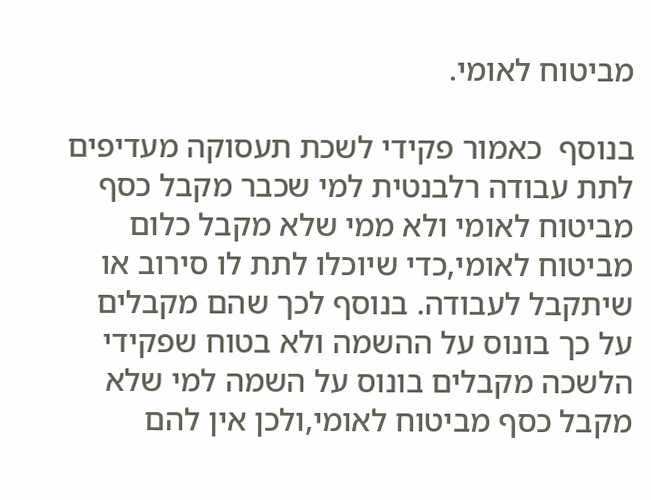מביטוח לאומי.

בנוסף  כאמור פקידי לשכת תעסוקה מעדיפים לתת עבודה רלבנטית למי שכבר מקבל כסף מביטוח לאומי ולא ממי שלא מקבל כלום מביטוח לאומי,כדי שיוכלו לתת לו סירוב או שיתקבל לעבודה. בנוסף לכך שהם מקבלים על כך בונוס על ההשמה ולא בטוח שפקידי הלשכה מקבלים בונוס על השמה למי שלא מקבל כסף מביטוח לאומי,ולכן אין להם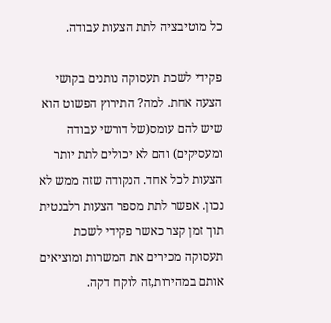כל מוטיבציה לתת הצעות עבודה.

פקידי לשכת תעסוקה נותנים בקושי הצעה אחת. למה? התירוץ הפשוט הוא שיש להם עומס(של דורשי עבודה ומעסיקים) והם לא יכולים לתת יותר הצעות לכל אחד. הנקודה שזה ממש לא נכון. אפשר לתת מספר הצעות רלבנטית תוך זמן קצר כאשר פקידי לשכת תעסוקה מכירים את המשרות ומוציאים אותם במהירות,זה לוקח דקה.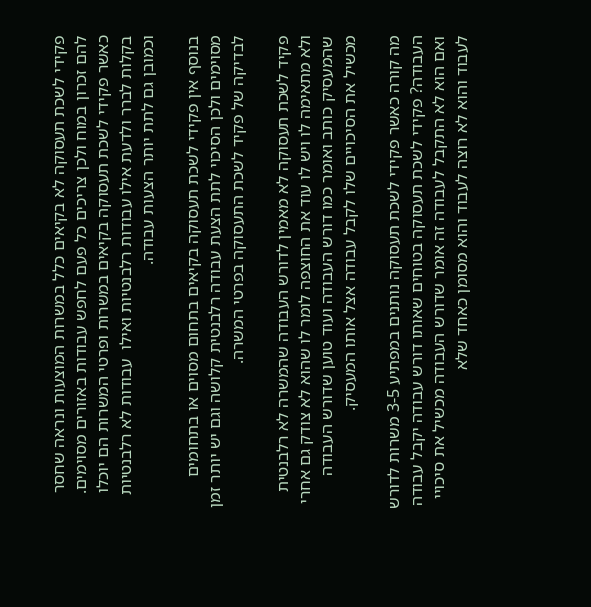פקידי לשכת תעסוקה לא בקיאים כלל במשרות המוצעות ונראה שחסר להם זכרון במוח ולכן צריכים כל פעם לחפש עבודות באזורים מסוימים. כאשר פקידי לשכת תעסוקה בקיאים במשרות ופרטי המשרות הם יוכלו בקלות לברר ולדעת אילו עבודות רלבנטיות ואילו  עבודות לא רלבנטיות וכמובן גם לתת יותר הצעות עבודה.

בנוסף אין פקידי לשכת תעסוקה בקיאים בתחום מסוים או בתחומים מסוימים ולכן הסיכוי לתת הצעת עבודה רלבנטית קלושה וגם יש יותר זמן לבדיקה של פקיד לשכת התעסוקה בפרטי המשרה.

פקיד לשכת תעסוקה לא מאמין לדורש העבודה שהמשרה לא רלבנטית ולא מתאימה לו ויש לו עוד את החוצפה לומר לו שהוא לא צודק גם אחרי שהמעסיק כותב ואומר כמו דורש העבודה ועוד טוען שדורש העבודה מכשיל את הסיכויים שלו לקבל עבודה אצל אותו המעסיק.

מה קורה כאשר פקידי לשכת תעסוקה נותנים במפתיע 3-5 משרות לדורש העבודה? פקידי לשכת תעסוקה בטוחים שאותו דורש עבודה יקבל עבודה ואם הוא לא התקבל לעבודה זה אומר שדורש העבודה מכשיל את סיכויי לעבוד והוא לא רוצה לעבוד והוא מסומן כאחד שלא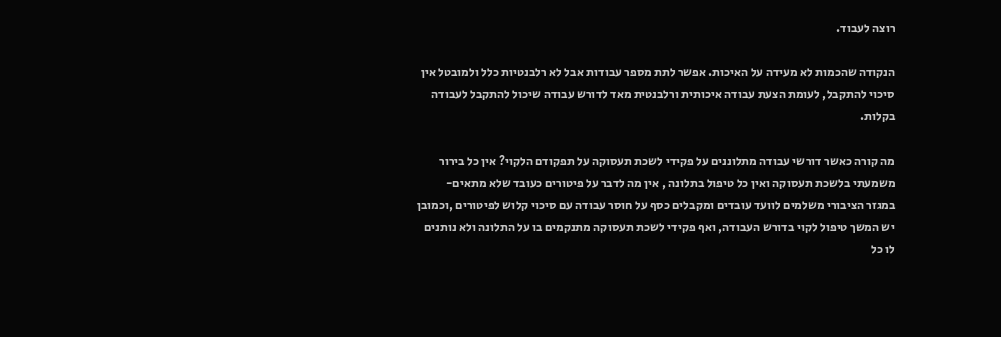רוצה לעבוד.

הנקודה שהכמות לא מעידה על האיכות. אפשר לתת מספר עבודות אבל לא רלבנטיות כלל ולמובטל אין סיכוי להתקבל, לעומת הצעת עבודה איכותית ורלבנטית מאד לדורש עבודה שיכול להתקבל לעבודה בקלות.

מה קורה כאשר דורשי עבודה מתלוננים על פקידי לשכת תעסוקה על תפקודם הלקוי? אין כל בירור משמעתי בלשכת תעסוקה ואין כל טיפול בתלונה , אין מה לדבר על פיטורים כעובד שלא מתאים- במגזר הציבורי משלמים לוועד עובדים ומקבלים כסף על חוסר עבודה עם סיכוי קלוש לפיטורים ,וכמובן יש המשך טיפול לקוי בדורש העבודה, ואף פקידי לשכת תעסוקה מתנקמים בו על התלונה ולא נותנים לו כל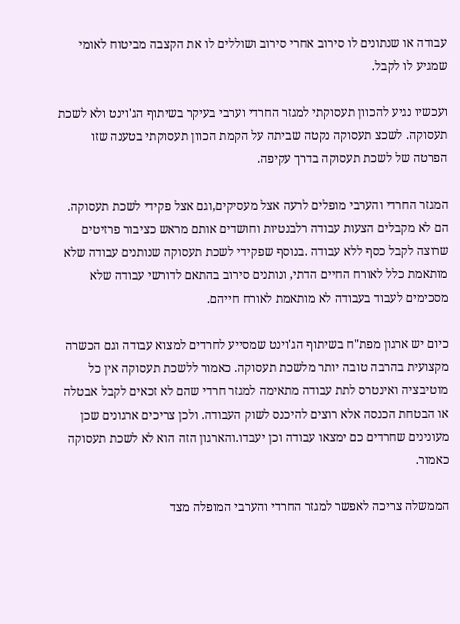עבודה או שנתונים לו סירוב אחרי סירוב ושוללים לו את הקצבה מביטוח לאומי שמגיע לו לקבל.

ועכשיו נגיע להכוון תעסוקתי למגזר החרדי וערבי בעיקר בשיתוף הג'וינט ולא לשכת תעסוקה. לשכצ תעסוקה נקטה שביתה על הקמת הכוון תעסוקתי בטענה שזו הפרטה של לשכת תעסוקה בדרך עקיפה.

המגזר החרדי והערבי מופלים לרעה אצל מעסיקים,וגם אצל פקידי לשכת תעסוקה. הם לא מקבלים הצעות עבודה רלבנטיות וחושדים אותם מראש כציבור פרזיטים שרוצה לקבל כסף ללא עבודה .בנוסף שפקידי לשכת תעסוקה שנותנים עבודה שלא מותאמת כלל לאורח החיים הדתי, ונותנים סירוב בהתאם לדורשי עבודה שלא מסכימים לעבוד בעבודה לא מותאמת לאורח חייהם.

כיום יש ארגון מפת"ח בשיתוף הג'וינט שמסייע לחרדים למצוא עבודה וגם הכשרה מקצועית בהרבה טובה יותר מלשכת תעסוקה. כאמור ללשכת תעסוקה אין כל מוטיבציה ואינטרס לתת עבודה מתאימה למגזר חרדי שהם לא זכאים לקבל אבטלה או הבטחת הכנסה אלא רוצים להיכנס לשוק העבודה. ולכן צריכים ארגונים שכן מעונינים שחרדים כם ימצאו עבודה וכן יעבדו.והארגון הזה הוא לא לשכת תעסוקה כאמור.

הממשלה צריכה לאפשר למגזר החרדי והערבי המופלה מצד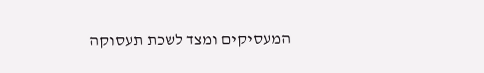המעסיקים ומצד לשכת תעסוקה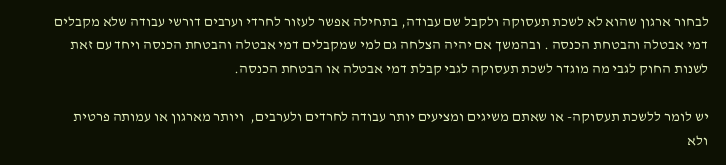לבחור ארגון שהוא לא לשכת תעסוקה ולקבל שם עבודה, בתחילה אפשר לעזור לחרדי וערבים דורשי עבודה שלא מקבלים דמי אבטלה והבטחת הכנסה . ובהמשך אם יהיה הצלחה גם למי שמקבלים דמי אבטלה והבטחת הכנסה ויחד עם זאת לשנות החוק לגבי מה מוגדר לשכת תעסוקה לגבי קבלת דמי אבטלה או הבטחת הכנסה.

יש לומר ללשכת תעסוקה- או שאתם משיגים ומציעים יותר עבודה לחרדים ולערבים,  ויותר מארגון או עמותה פרטית ולא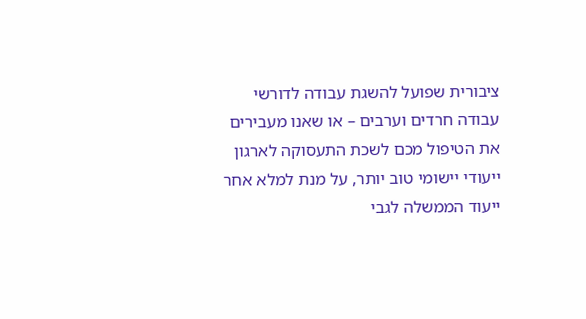ציבורית שפועל להשגת עבודה לדורשי עבודה חרדים וערבים – או שאנו מעבירים את הטיפול מכם לשכת התעסוקה לארגון ייעודי יישומי טוב יותר, על מנת למלא אחר ייעוד הממשלה לגבי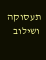תעסוקה ושילוב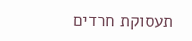תעסוקת חרדים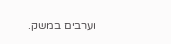וערבים במשק.